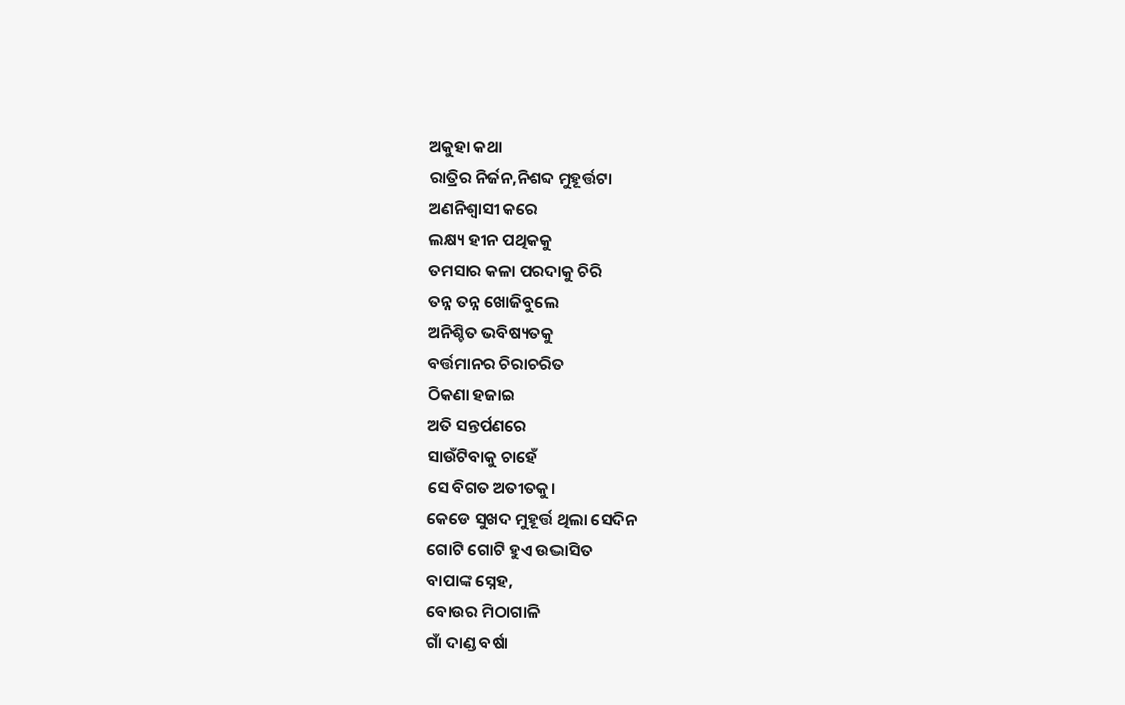ଅକୁହା କଥା
ରାତ୍ରିର ନିର୍ଜନ,ନିଶବ୍ଦ ମୁହୂର୍ତ୍ତଟା
ଅଣନିଶ୍ୱାସୀ କରେ
ଲକ୍ଷ୍ୟ ହୀନ ପଥିକକୁ
ତମସାର କଳା ପରଦାକୁ ଚିରି
ତନ୍ନ ତନ୍ନ ଖୋଜିବୁଲେ
ଅନିଶ୍ଚିତ ଭବିଷ୍ୟତକୁ
ବର୍ତ୍ତମାନର ଚିରାଚରିତ
ଠିକଣା ହଜାଇ
ଅତି ସନ୍ତର୍ପଣରେ
ସାଉଁଟିବାକୁ ଚାହେଁ
ସେ ବିଗତ ଅତୀତକୁ।
କେଡେ ସୁଖଦ ମୁହୂର୍ତ୍ତ ଥିଲା ସେଦିନ
ଗୋଟି ଗୋଟି ହୁଏ ଉଦ୍ଭାସିତ
ବାପାଙ୍କ ସ୍ନେହ,
ବୋଉର ମିଠାଗାଳି
ଗାଁ ଦାଣ୍ଡ ବର୍ଷା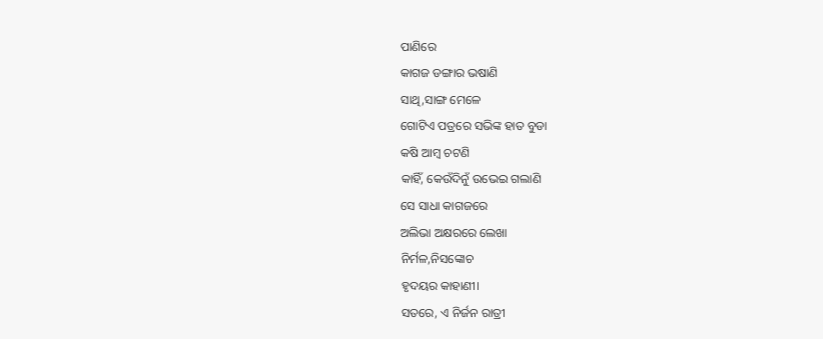ପାଣିରେ
କାଗଜ ଡଙ୍ଗାର ଭଷାଣି
ସାଥି,ସାଙ୍ଗ ମେଳେ
ଗୋଟିଏ ପତ୍ରରେ ସଭିଙ୍କ ହାତ ବୁଡା
କଷି ଆମ୍ବ ଚଟଣି
କାହିଁ, କେଉଁଦିନୁଁ ଉଭେଇ ଗଲାଣି
ସେ ସାଧା କାଗଜରେ
ଅଲିଭା ଅକ୍ଷରରେ ଲେଖା
ନିର୍ମଳ,ନିସଙ୍କୋଚ
ହୃଦୟର କାହାଣୀ।
ସତରେ, ଏ ନିର୍ଜନ ରାତ୍ରୀ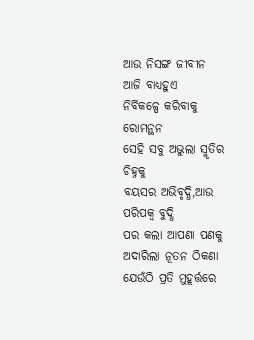ଆଉ ନିସଙ୍ଗ ଜୀବୀନ
ଆଜି ବାଧ୍ୟହୁଏ
ନିର୍ବିକଳ୍ପେ କରିବାକୁ ରୋମନ୍ଥନ
ସେହି ସବୁ ଅଭୁଲା ସ୍ମୃତିର ଚିହ୍ନକୁ
ବୟସର ଅଭିବୃଦ୍ଧି,ଆଉ ପରିପକ୍ୱ ବୁଦ୍ଧି
ପର କଲା ଆପଣା ପଣକୁ
ଅଦାରିଲା ନୂତନ ଠିକଣା
ଯେଉଁଠି ପ୍ରତି ମୁହୂର୍ତ୍ତରେ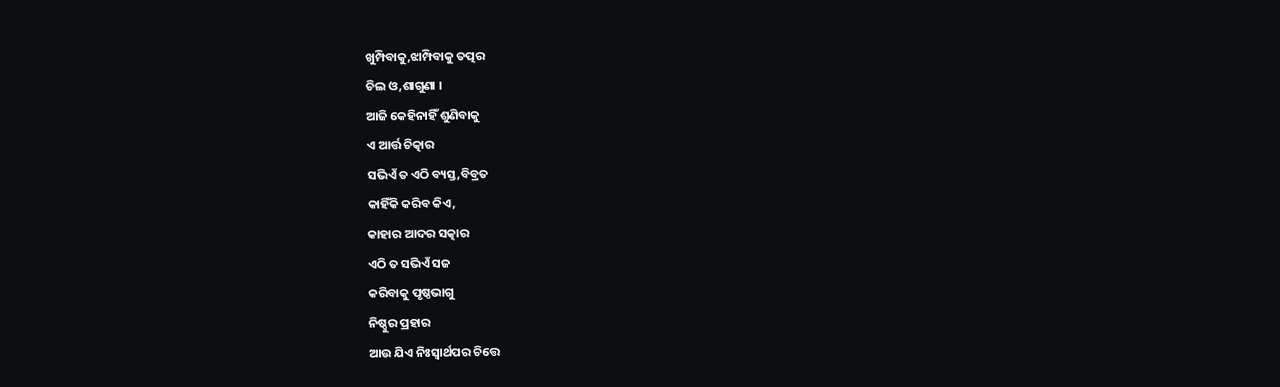ଖୁମ୍ପିବାକୁ,ଝାମ୍ପିବାକୁ ତତ୍ପର
ଚିଲ ଓ,ଶାଗୁଣା ।
ଆଜି କେହିନାହିଁ ଶୁଣିବାକୁ
ଏ ଆର୍ତ୍ତ ଚିତ୍କାର
ସଭିଏଁ ତ ଏଠି ବ୍ୟସ୍ତ,ବିବ୍ରତ
କାହିଁକି କରିବ କିଏ,
କାହାର ଆଦର ସତ୍କାର
ଏଠି ତ ସଭିଏଁ ସଜ
କରିବାକୁ ପୃଷ୍ଠଭାଗୁ
ନିଷ୍ଠୁର ପ୍ରହାର
ଆଉ ଯିଏ ନିଃସ୍ୱାର୍ଥପର ଚିତ୍ତେ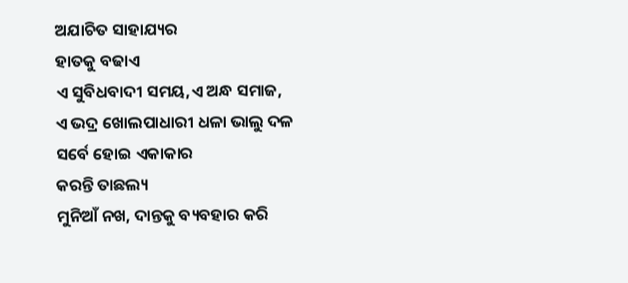ଅଯାଚିତ ସାହାଯ୍ୟର
ହାତକୁ ବଢାଏ
ଏ ସୁବିଧବାଦୀ ସମୟ,ଏ ଅନ୍ଧ ସମାଜ,
ଏ ଭଦ୍ର ଖୋଲପାଧାରୀ ଧଳା ଭାଲୁ ଦଳ
ସର୍ବେ ହୋଇ ଏକାକାର
କରନ୍ତି ତାଛଲ୍ୟ
ମୁନିଆଁ ନଖ, ଦାନ୍ତକୁ ବ୍ୟବହାର କରି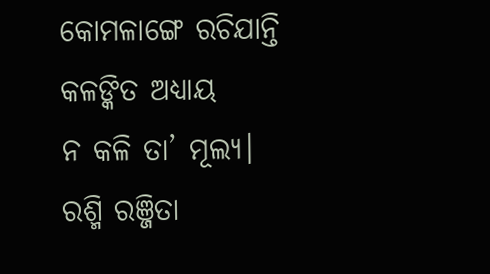କୋମଳାଙ୍ଗେ ରଚିଯାନ୍ତି
କଳଙ୍କିତ ଅଧ୍ୟାୟ
ନ କଳି ତା’ ମୂଲ୍ୟ।
ରଶ୍ମି ରଞ୍ଜିତା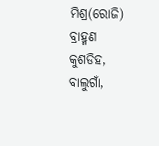ମିଶ୍ର(ରୋଜି)
ବ୍ରାହ୍ମଣ କୁଶଡିହ, ବାଲୁଗାଁ,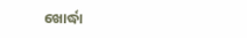ଖୋର୍ଦ୍ଧା